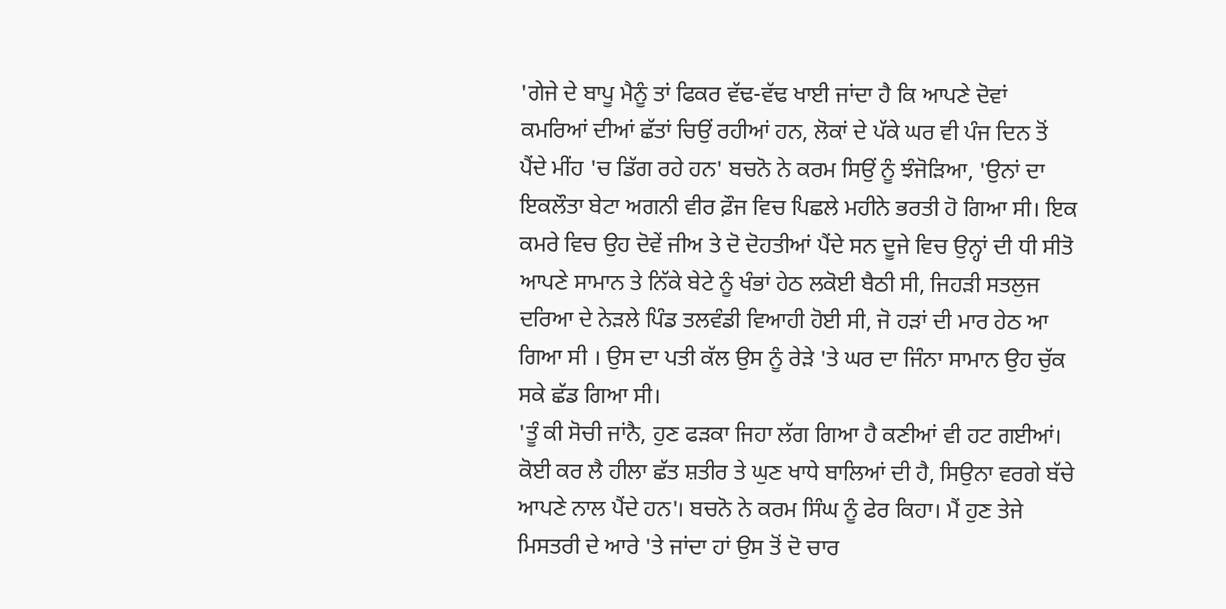'ਗੇਜੇ ਦੇ ਬਾਪੂ ਮੈਨੂੰ ਤਾਂ ਫਿਕਰ ਵੱਢ-ਵੱਢ ਖਾਈ ਜਾਂਦਾ ਹੈ ਕਿ ਆਪਣੇ ਦੋਵਾਂ ਕਮਰਿਆਂ ਦੀਆਂ ਛੱਤਾਂ ਚਿਉਂ ਰਹੀਆਂ ਹਨ, ਲੋਕਾਂ ਦੇ ਪੱਕੇ ਘਰ ਵੀ ਪੰਜ ਦਿਨ ਤੋਂ ਪੈਂਦੇ ਮੀਂਹ 'ਚ ਡਿੱਗ ਰਹੇ ਹਨ' ਬਚਨੋ ਨੇ ਕਰਮ ਸਿਉਂ ਨੂੰ ਝੰਜੋੜਿਆ, 'ਉਨਾਂ ਦਾ ਇਕਲੌਤਾ ਬੇਟਾ ਅਗਨੀ ਵੀਰ ਫ਼ੌਜ ਵਿਚ ਪਿਛਲੇ ਮਹੀਨੇ ਭਰਤੀ ਹੋ ਗਿਆ ਸੀ। ਇਕ ਕਮਰੇ ਵਿਚ ਉਹ ਦੋਵੇਂ ਜੀਅ ਤੇ ਦੋ ਦੋਹਤੀਆਂ ਪੈਂਦੇ ਸਨ ਦੂਜੇ ਵਿਚ ਉਨ੍ਹਾਂ ਦੀ ਧੀ ਸੀਤੋ ਆਪਣੇ ਸਾਮਾਨ ਤੇ ਨਿੱਕੇ ਬੇਟੇ ਨੂੰ ਖੰਭਾਂ ਹੇਠ ਲਕੋਈ ਬੈਠੀ ਸੀ, ਜਿਹੜੀ ਸਤਲੁਜ ਦਰਿਆ ਦੇ ਨੇੜਲੇ ਪਿੰਡ ਤਲਵੰਡੀ ਵਿਆਹੀ ਹੋਈ ਸੀ, ਜੋ ਹੜਾਂ ਦੀ ਮਾਰ ਹੇਠ ਆ ਗਿਆ ਸੀ । ਉਸ ਦਾ ਪਤੀ ਕੱਲ ਉਸ ਨੂੰ ਰੇੜੇ 'ਤੇ ਘਰ ਦਾ ਜਿੰਨਾ ਸਾਮਾਨ ਉਹ ਚੁੱਕ ਸਕੇ ਛੱਡ ਗਿਆ ਸੀ।
'ਤੂੰ ਕੀ ਸੋਚੀ ਜਾਂਨੈ, ਹੁਣ ਫੜਕਾ ਜਿਹਾ ਲੱਗ ਗਿਆ ਹੈ ਕਣੀਆਂ ਵੀ ਹਟ ਗਈਆਂ। ਕੋਈ ਕਰ ਲੈ ਹੀਲਾ ਛੱਤ ਸ਼ਤੀਰ ਤੇ ਘੁਣ ਖਾਧੇ ਬਾਲਿਆਂ ਦੀ ਹੈ, ਸਿਉਨਾ ਵਰਗੇ ਬੱਚੇ ਆਪਣੇ ਨਾਲ ਪੈਂਦੇ ਹਨ'। ਬਚਨੋ ਨੇ ਕਰਮ ਸਿੰਘ ਨੂੰ ਫੇਰ ਕਿਹਾ। ਮੈਂ ਹੁਣ ਤੇਜੇ ਮਿਸਤਰੀ ਦੇ ਆਰੇ 'ਤੇ ਜਾਂਦਾ ਹਾਂ ਉਸ ਤੋਂ ਦੋ ਚਾਰ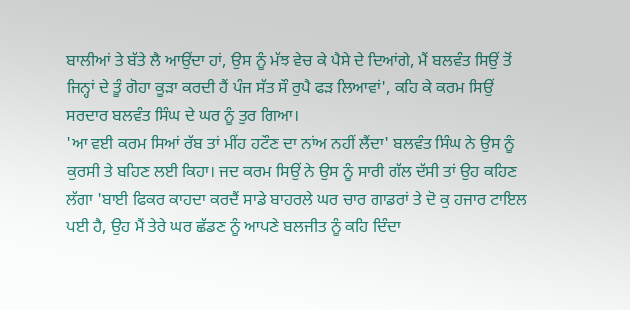ਬਾਲੀਆਂ ਤੇ ਬੱਤੇ ਲੈ ਆਉਂਦਾ ਹਾਂ, ਉਸ ਨੂੰ ਮੱਝ ਵੇਚ ਕੇ ਪੈਸੇ ਦੇ ਦਿਆਂਗੇ, ਮੈਂ ਬਲਵੰਤ ਸਿਉਂ ਤੋਂ ਜਿਨ੍ਹਾਂ ਦੇ ਤੂੰ ਗੋਹਾ ਕੂੜਾ ਕਰਦੀ ਹੈਂ ਪੰਜ ਸੱਤ ਸੌ ਰੁਪੈ ਫੜ ਲਿਆਵਾਂ', ਕਹਿ ਕੇ ਕਰਮ ਸਿਉਂ ਸਰਦਾਰ ਬਲਵੰਤ ਸਿੰਘ ਦੇ ਘਰ ਨੂੰ ਤੁਰ ਗਿਆ।
'ਆ ਵਈ ਕਰਮ ਸਿਆਂ ਰੱਬ ਤਾਂ ਮੀਂਹ ਹਟੌਣ ਦਾ ਨਾਂਅ ਨਹੀਂ ਲੈਂਦਾ' ਬਲਵੰਤ ਸਿੰਘ ਨੇ ਉਸ ਨੂੰ ਕੁਰਸੀ ਤੇ ਬਹਿਣ ਲਈ ਕਿਹਾ। ਜਦ ਕਰਮ ਸਿਉਂ ਨੇ ਉਸ ਨੂੰ ਸਾਰੀ ਗੱਲ ਦੱਸੀ ਤਾਂ ਉਹ ਕਹਿਣ ਲੱਗਾ 'ਬਾਈ ਫਿਕਰ ਕਾਹਦਾ ਕਰਦੈਂ ਸਾਡੇ ਬਾਹਰਲੇ ਘਰ ਚਾਰ ਗਾਡਰਾਂ ਤੇ ਦੋ ਕੁ ਹਜਾਰ ਟਾਇਲ ਪਈ ਹੈ, ਉਹ ਮੈਂ ਤੇਰੇ ਘਰ ਛੱਡਣ ਨੂੰ ਆਪਣੇ ਬਲਜੀਤ ਨੂੰ ਕਹਿ ਦਿੰਦਾ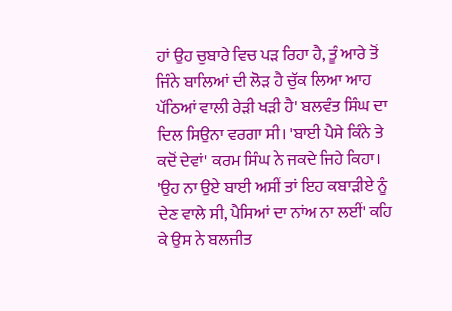ਹਾਂ ਉਹ ਚੁਬਾਰੇ ਵਿਚ ਪੜ ਰਿਹਾ ਹੈ, ਤੂੰ ਆਰੇ ਤੋਂ ਜਿੰਨੇ ਬਾਲਿਆਂ ਦੀ ਲੋੜ ਹੈ ਚੁੱਕ ਲਿਆ ਆਹ ਪੱਠਿਆਂ ਵਾਲੀ ਰੇੜੀ ਖੜੀ ਹੈ' ਬਲਵੰਤ ਸਿੰਘ ਦਾ ਦਿਲ ਸਿਉਨਾ ਵਰਗਾ ਸੀ। 'ਬਾਈ ਪੈਸੇ ਕਿੰਨੇ ਤੇ ਕਦੋਂ ਦੇਵਾਂ' ਕਰਮ ਸਿੰਘ ਨੇ ਜਕਦੇ ਜਿਹੇ ਕਿਹਾ। 'ਉਹ ਨਾ ਉਏ ਬਾਈ ਅਸੀਂ ਤਾਂ ਇਹ ਕਬਾੜੀਏ ਨੂੰ ਦੇਣ ਵਾਲੇ ਸੀ, ਪੈਸਿਆਂ ਦਾ ਨਾਂਅ ਨਾ ਲਈਂ' ਕਹਿ ਕੇ ਉਸ ਨੇ ਬਲਜੀਤ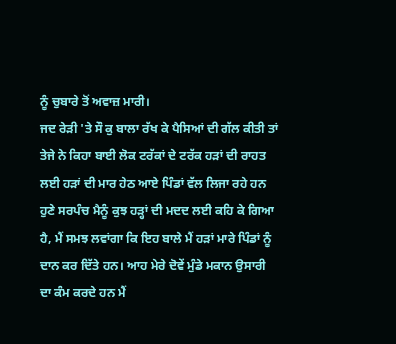ਨੂੰ ਚੁਬਾਰੇ ਤੋਂ ਅਵਾਜ਼ ਮਾਰੀ।
ਜਦ ਰੇੜੀ 'ਤੇ ਸੌ ਕੁ ਬਾਲਾ ਰੱਖ ਕੇ ਪੈਸਿਆਂ ਦੀ ਗੱਲ ਕੀਤੀ ਤਾਂ ਤੇਜੇ ਨੇ ਕਿਹਾ ਬਾਈ ਲੋਕ ਟਰੱਕਾਂ ਦੇ ਟਰੱਕ ਹੜਾਂ ਦੀ ਰਾਹਤ ਲਈ ਹੜਾਂ ਦੀ ਮਾਰ ਹੇਠ ਆਏ ਪਿੰਡਾਂ ਵੱਲ ਲਿਜਾ ਰਹੇ ਹਨ ਹੁਣੇ ਸਰਪੰਚ ਮੈਨੂੰ ਕੁਝ ਹੜ੍ਹਾਂ ਦੀ ਮਦਦ ਲਈ ਕਹਿ ਕੇ ਗਿਆ ਹੈ, ਮੈਂ ਸਮਝ ਲਵਾਂਗਾ ਕਿ ਇਹ ਬਾਲੇ ਮੈਂ ਹੜਾਂ ਮਾਰੇ ਪਿੰਡਾਂ ਨੂੰ ਦਾਨ ਕਰ ਦਿੱਤੇ ਹਨ। ਆਹ ਮੇਰੇ ਦੋਵੇਂ ਮੁੰਡੇ ਮਕਾਨ ਉਸਾਰੀ ਦਾ ਕੰਮ ਕਰਦੇ ਹਨ ਮੈਂ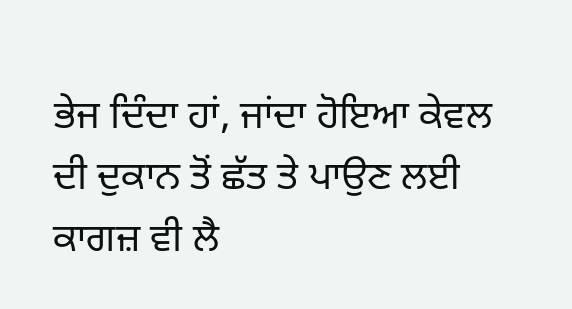ਭੇਜ ਦਿੰਦਾ ਹਾਂ, ਜਾਂਦਾ ਹੋਇਆ ਕੇਵਲ ਦੀ ਦੁਕਾਨ ਤੋਂ ਛੱਤ ਤੇ ਪਾਉਣ ਲਈ ਕਾਗਜ਼ ਵੀ ਲੈ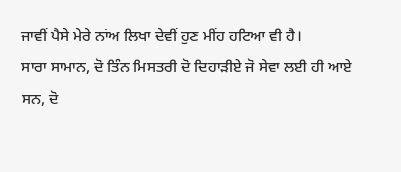ਜਾਵੀਂ ਪੈਸੇ ਮੇਰੇ ਨਾਂਅ ਲਿਖਾ ਦੇਵੀਂ ਹੁਣ ਮੀਂਹ ਹਟਿਆ ਵੀ ਹੈ।
ਸਾਰਾ ਸਾਮਾਨ, ਦੋ ਤਿੰਨ ਮਿਸਤਰੀ ਦੋ ਦਿਹਾੜੀਏ ਜੋ ਸੇਵਾ ਲਈ ਹੀ ਆਏ ਸਨ, ਦੋ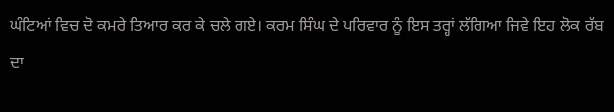ਘੰਟਿਆਂ ਵਿਚ ਦੋ ਕਮਰੇ ਤਿਆਰ ਕਰ ਕੇ ਚਲੇ ਗਏ। ਕਰਮ ਸਿੰਘ ਦੇ ਪਰਿਵਾਰ ਨੂੰ ਇਸ ਤਰ੍ਹਾਂ ਲੱਗਿਆ ਜਿਵੇ ਇਹ ਲੋਕ ਰੱਬ ਦਾ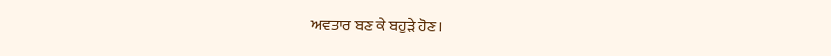ਅਵਤਾਰ ਬਣ ਕੇ ਬਹੁੜੇ ਹੋਣ।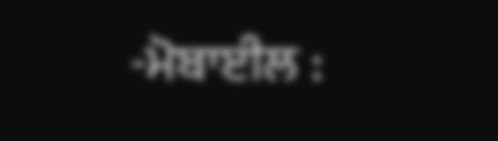-ਮੋਬਾਈਲ :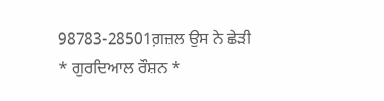98783-28501ਗ਼ਜ਼ਲ ਉਸ ਨੇ ਛੇੜੀ
* ਗੁਰਦਿਆਲ ਰੌਸ਼ਨ *